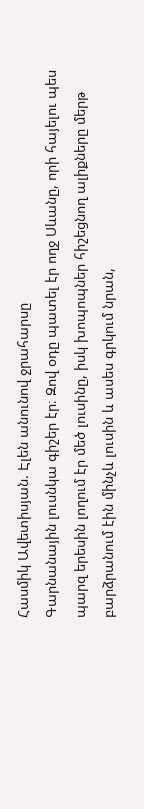Հասմիկ Ավետիսյան. Էլեն անունով ջրահարսը
Գարնանային լուսնկա գիշեր էր։ Զով օդը պատել էր ողջ Սևանը, որի հայելու պես պարզ երեսին լողում էր մեծ լուսինը, իսկ խոպոպներ հիշեցնող ալիքները մերթ բարձրանում էին մինչև լուսին և ասես գրկում նրան,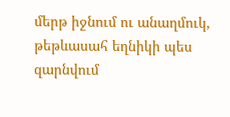մերթ իջնում ու անաղմուկ, թեթևասահ եղնիկի պես զարնվում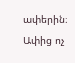ափերին։ Ափից ոչ